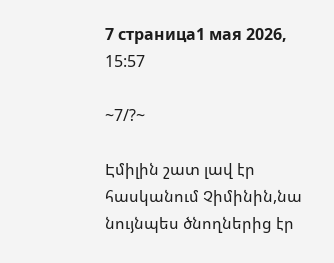7 страница1 мая 2026, 15:57

~7/?~

Էմիլին շատ լավ էր հասկանում Չիմինին,նա նույնպես ծնողներից էր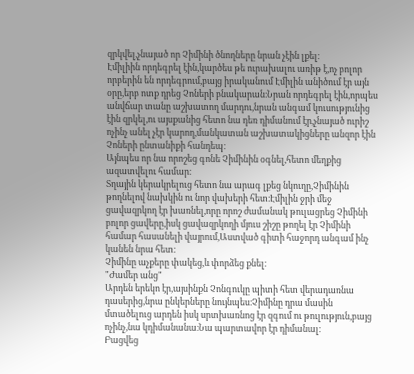զրկվել,չնայած որ Չիմինի ծնողները նրան չէին լքել։
Էմիլիին որդեգրել էին,կարծես թե ուրախալու առիթ է,ոչ բոլոր որբերին են որդեգրում,բայց իրականում Էմիլին անիծում էր այն օրը,երբ ոտք դրեց Չոների բնակարան։Նրան որդեգրել էին,որպես անվճար տանը աշխատող մարդու,նրան անգամ կուսությունից էին զրկել,ու այսքանից հետո նա դեռ դիմանում էր,չնայած ուրիշ ոչինչ անել չէր կարող,մանկատան աշխատակիցները անզոր էին Չոների ընտանիքի հանդեպ։
Այնպես որ նա որոշեց գոնե Չիմինին օգնել,հետո մեղքից ազատվելու համար։
Տղային կերակրելուց հետո նա արագ լքեց նկուղը,Չիմինին թողնելով նախկին ու նոր վախերի հետ։Էմիլին ջրի մեջ ցավազրկող էր խառնել,որը որոշ ժամանակ թուլացրեց Չիմինի բոլոր ցավերը,իսկ ցավազրկողի մյուս շիշը թողել էր Չիմինի համար հասանելի վայրում,Աստված գիտի հաջորդ անգամ ինչ կանեն նրա հետ։
Չիմինը աչքերը փակեց,և փորձեց քնել։
"Ժամեր անց"
Արդեն երեկո էր,այսինքն Չոնգուկը պիտի հետ վերադառնա դասերից,նրա ընկերները նույնպես։Չիմինը դրա մասին մտածելուց արդեն իսկ սրտխառնոց էր զգում ու թուլություն,բայց ոչինչ,նա կդիմանանա։Նա պարտավոր էր դիմանալ։
Բացվեց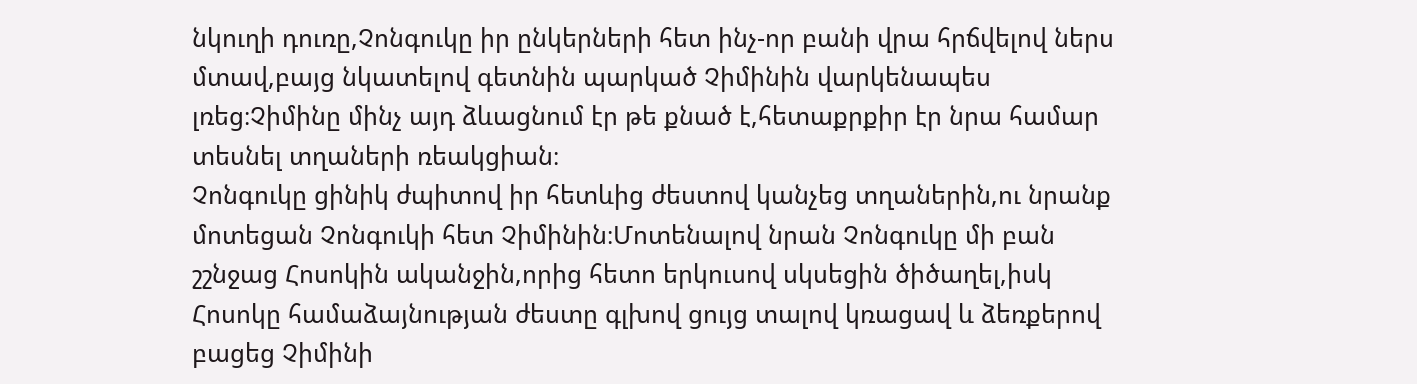նկուղի դուռը,Չոնգուկը իր ընկերների հետ ինչ-որ բանի վրա հրճվելով ներս մտավ,բայց նկատելով գետնին պարկած Չիմինին վարկենապես լռեց։Չիմինը մինչ այդ ձևացնում էր թե քնած է,հետաքրքիր էր նրա համար տեսնել տղաների ռեակցիան։
Չոնգուկը ցինիկ ժպիտով իր հետևից ժեստով կանչեց տղաներին,ու նրանք մոտեցան Չոնգուկի հետ Չիմինին։Մոտենալով նրան Չոնգուկը մի բան շշնջաց Հոսոկին ականջին,որից հետո երկուսով սկսեցին ծիծաղել,իսկ Հոսոկը համաձայնության ժեստը գլխով ցույց տալով կռացավ և ձեռքերով բացեց Չիմինի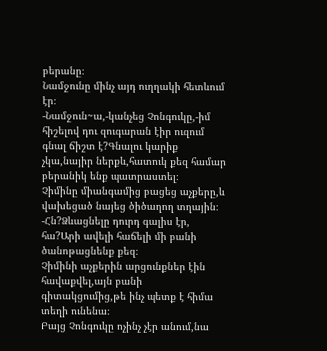բերանը։
Նամջունը մինչ այդ ուղղակի հետևում էր։
-Նամջուն~ա,-կանչեց Չոնգուկը,-իմ հիշելով դու զուգարան էիր ուզում գնալ ճիշտ է?Գնալու կարիք չկա,նայիր ներքև,հատուկ քեզ համար բերանիկ ենք պատրաստել։
Չիմինը միանգամից բացեց աչքերը,և վախեցած նայեց ծիծաղող տղային։
-Հն?Ձևացնելը դուրդ գալիս էր, հա?Արի ավելի հաճելի մի բանի ծանոթացնենք քեզ։
Չիմինի աչքերին արցունքներ էին հավաքվել,այն բանի գիտակցումից,թե ինչ պետք է հիմա տեղի ունենա։
Բայց Չոնգուկը ոչինչ չէր անում,նա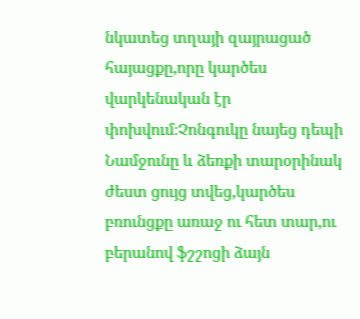նկատեց տղայի զայրացած հայացքը,որը կարծես վարկենական էր փոխվում։Չոնգուկը նայեց դեպի Նամջունը և ձեռքի տարօրինակ ժեստ ցույց տվեց,կարծես բռունցքը առաջ ու հետ տար,ու բերանով ֆշշոցի ձայն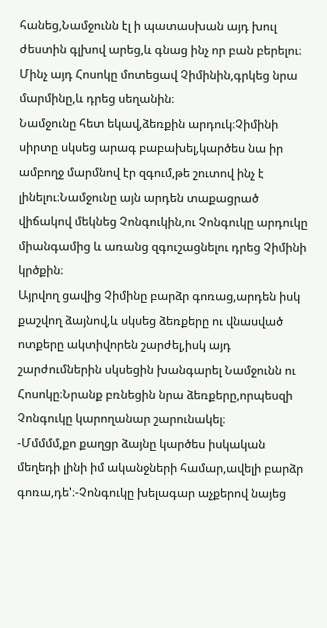հանեց,Նամջունն էլ ի պատասխան այդ խուլ ժեստին գլխով արեց,և գնաց ինչ որ բան բերելու։
Մինչ այդ Հոսոկը մոտեցավ Չիմինին,գրկեց նրա մարմինը,և դրեց սեղանին։
Նամջունը հետ եկավ,ձեռքին արդուկ։Չիմինի սիրտը սկսեց արագ բաբախել,կարծես նա իր ամբողջ մարմնով էր զգում,թե շուտով ինչ է լինելու։Նամջունը այն արդեն տաքացրած վիճակով մեկնեց Չոնգուկին,ու Չոնգուկը արդուկը միանգամից և առանց զգուշացնելու դրեց Չիմինի կրծքին։
Այրվող ցավից Չիմինը բարձր գոռաց,արդեն իսկ քաշվող ձայնով,և սկսեց ձեռքերը ու վնասված ոտքերը ակտիվորեն շարժել,իսկ այդ շարժումներին սկսեցին խանգարել Նամջունն ու Հոսոկը։Նրանք բռնեցին նրա ձեռքերը,որպեսզի Չոնգուկը կարողանար շարունակել։
-Մմմմմ,քո քաղցր ձայնը կարծես իսկական մեղեդի լինի իմ ականջների համար,ավելի բարձր գոռա,դե'։-Չոնգուկը խելագար աչքերով նայեց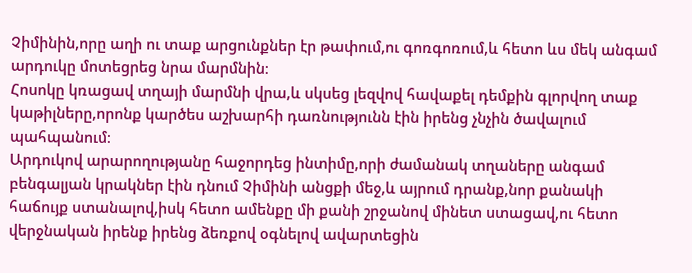Չիմինին,որը աղի ու տաք արցունքներ էր թափում,ու գոռգոռում,և հետո ևս մեկ անգամ արդուկը մոտեցրեց նրա մարմնին։
Հոսոկը կռացավ տղայի մարմնի վրա,և սկսեց լեզվով հավաքել դեմքին գլորվող տաք կաթիլները,որոնք կարծես աշխարհի դառնությունն էին իրենց չնչին ծավալում պահպանում։
Արդուկով արարողությանը հաջորդեց ինտիմը,որի ժամանակ տղաները անգամ բենգալյան կրակներ էին դնում Չիմինի անցքի մեջ,և այրում դրանք,նոր քանակի հաճույք ստանալով,իսկ հետո ամենքը մի քանի շրջանով մինետ ստացավ,ու հետո վերջնական իրենք իրենց ձեռքով օգնելով ավարտեցին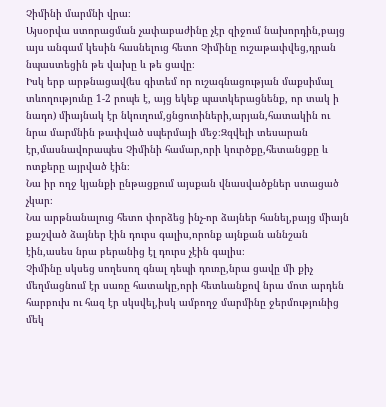Չիմինի մարմնի վրա։
Այսօրվա ստորացման չափաբաժինը չէր զիջում նախորդին,բայց այս անգամ կեսին հասնելուց հետո Չիմինը ուշաթափվեց,դրան նպաստեցին թե վախը և թե ցավը։
Իսկ երբ արթնացավ(ես գիտեմ որ ուշագնացության մաքսիմալ տևողությունը 1-2 րոպե է, այց եկեք պատկերացնենք, որ տակ ի նադո) միայնակ էր նկուղում,ցնցոտիների,արյան,հատակին ու նրա մարմնին թափված սպերմայի մեջ։Զզվելի տեսարան էր,մասնավորապես Չիմինի համար,որի կուրծքը,հետանցքը և ոտքերը այրված էին։
Նա իր ողջ կյանքի ընթացքում այսքան վնասվածքներ ստացած չկար։
Նա արթնանալուց հետո փորձեց ինչ-որ ձայներ հանել,բայց միայն քաշված ձայներ էին դուրս գալիս,որոնք այնքան աննշան էին,ասես նրա բերանից էլ դուրս չէին գալիս։
Չիմինը սկսեց սողեսող գնալ դեպի դուռը,նրա ցավը մի քիչ մեղմացնում էր սառը հատակը,որի հետևանքով նրա մոտ արդեն հարբուխ ու հազ էր սկսվել,իսկ ամբողջ մարմինը ջերմությունից մեկ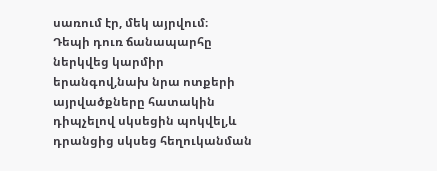սառում էր, մեկ այրվում։
Դեպի դուռ ճանապարհը ներկվեց կարմիր երանգով,նախ նրա ոտքերի այրվածքները հատակին դիպչելով սկսեցին պոկվել,և դրանցից սկսեց հեղուկանման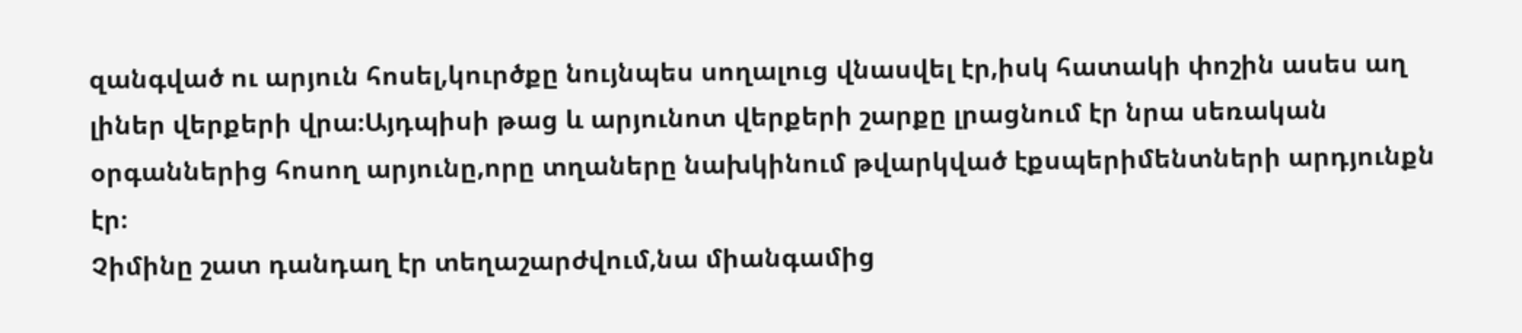զանգված ու արյուն հոսել,կուրծքը նույնպես սողալուց վնասվել էր,իսկ հատակի փոշին ասես աղ լիներ վերքերի վրա։Այդպիսի թաց և արյունոտ վերքերի շարքը լրացնում էր նրա սեռական օրգաններից հոսող արյունը,որը տղաները նախկինում թվարկված էքսպերիմենտների արդյունքն էր։
Չիմինը շատ դանդաղ էր տեղաշարժվում,նա միանգամից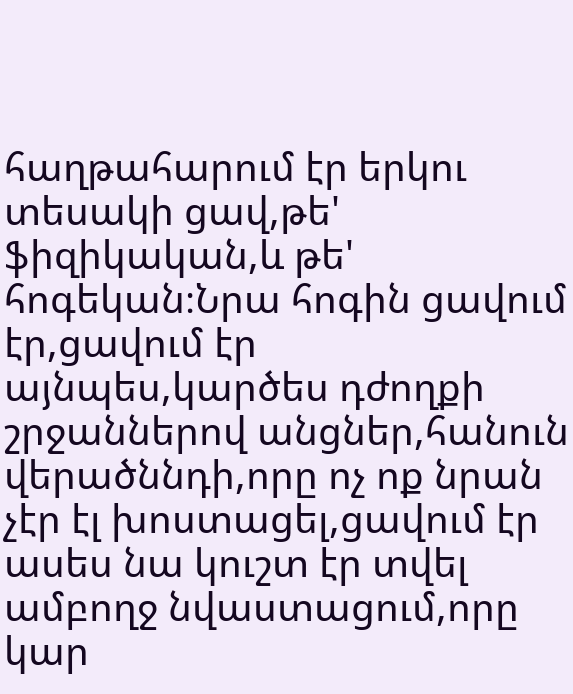հաղթահարում էր երկու տեսակի ցավ,թե' ֆիզիկական,և թե' հոգեկան։Նրա հոգին ցավում էր,ցավում էր այնպես,կարծես դժողքի շրջաններով անցներ,հանուն վերածննդի,որը ոչ ոք նրան չէր էլ խոստացել,ցավում էր ասես նա կուշտ էր տվել ամբողջ նվաստացում,որը կար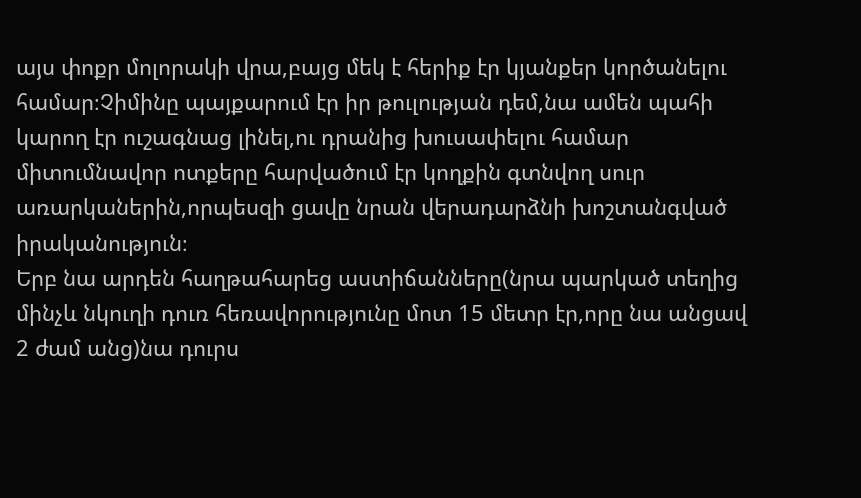այս փոքր մոլորակի վրա,բայց մեկ է հերիք էր կյանքեր կործանելու համար։Չիմինը պայքարում էր իր թուլության դեմ,նա ամեն պահի կարող էր ուշագնաց լինել,ու դրանից խուսափելու համար միտումնավոր ոտքերը հարվածում էր կողքին գտնվող սուր առարկաներին,որպեսզի ցավը նրան վերադարձնի խոշտանգված իրականություն։
Երբ նա արդեն հաղթահարեց աստիճանները(նրա պարկած տեղից մինչև նկուղի դուռ հեռավորությունը մոտ 15 մետր էր,որը նա անցավ 2 ժամ անց)նա դուրս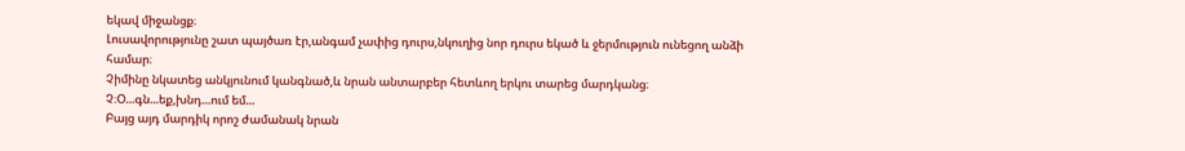եկավ միջանցք։
Լուսավորությունը շատ պայծառ էր,անգամ չափից դուրս,նկուղից նոր դուրս եկած և ջերմություն ունեցող անձի համար։
Չիմինը նկատեց անկյունում կանգնած,և նրան անտարբեր հետևող երկու տարեց մարդկանց։
Չ։Օ...գն...եք,խնդ...ում եմ...
Բայց այդ մարդիկ որոշ ժամանակ նրան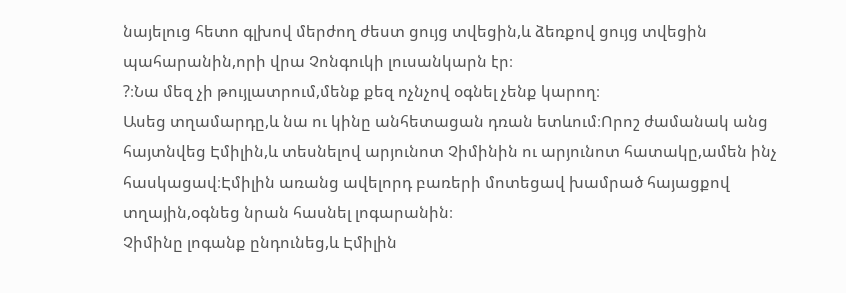նայելուց հետո գլխով մերժող ժեստ ցույց տվեցին,և ձեռքով ցույց տվեցին պահարանին,որի վրա Չոնգուկի լուսանկարն էր։
?։Նա մեզ չի թույլատրում,մենք քեզ ոչնչով օգնել չենք կարող։
Ասեց տղամարդը,և նա ու կինը անհետացան դռան ետևում։Որոշ ժամանակ անց հայտնվեց Էմիլին,և տեսնելով արյունոտ Չիմինին ու արյունոտ հատակը,ամեն ինչ հասկացավ։Էմիլին առանց ավելորդ բառերի մոտեցավ խամրած հայացքով տղային,օգնեց նրան հասնել լոգարանին։
Չիմինը լոգանք ընդունեց,և Էմիլին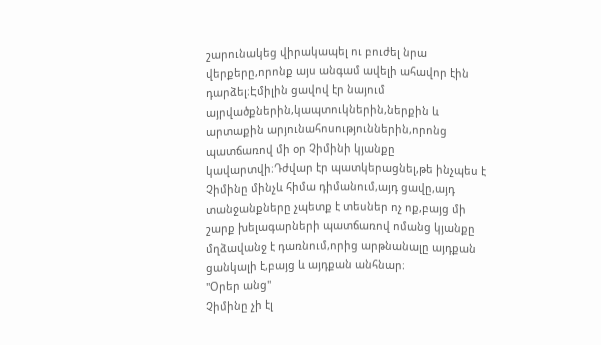շարունակեց վիրակապել ու բուժել նրա վերքերը,որոնք այս անգամ ավելի ահավոր էին դարձել։Էմիլին ցավով էր նայում այրվածքներին,կապտուկներին,ներքին և արտաքին արյունահոսություններին,որոնց պատճառով մի օր Չիմինի կյանքը կավարտվի։Դժվար էր պատկերացնել,թե ինչպես է Չիմինը մինչև հիմա դիմանում,այդ ցավը,այդ տանջանքները չպետք է տեսներ ոչ ոք,բայց մի շարք խելագարների պատճառով ոմանց կյանքը մղձավանջ է դառնում,որից արթնանալը այդքան ցանկալի է,բայց և այդքան անհնար։
"Օրեր անց"
Չիմինը չի էլ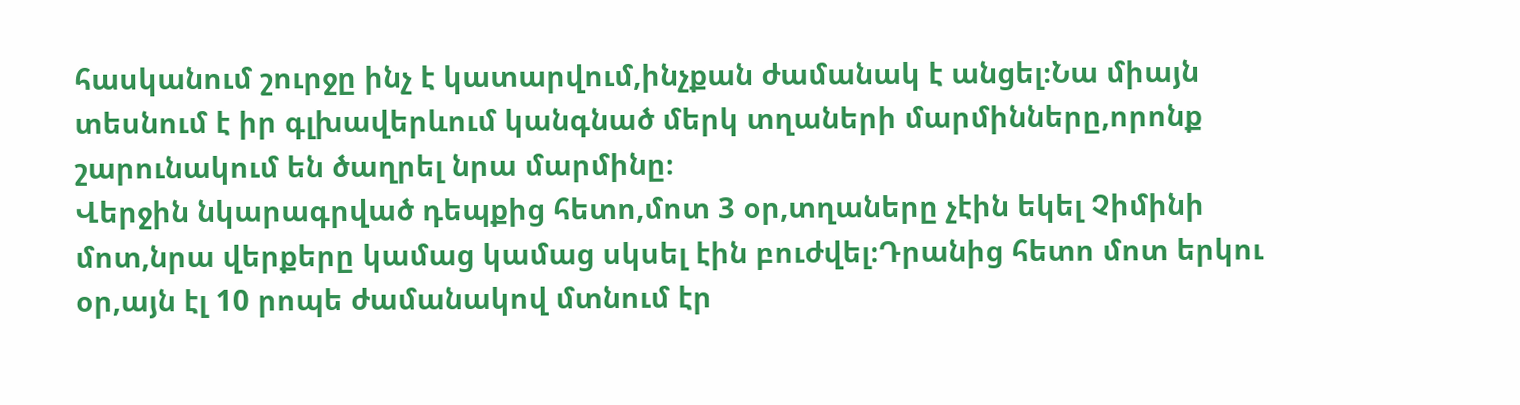հասկանում շուրջը ինչ է կատարվում,ինչքան ժամանակ է անցել։Նա միայն տեսնում է իր գլխավերևում կանգնած մերկ տղաների մարմինները,որոնք շարունակում են ծաղրել նրա մարմինը։
Վերջին նկարագրված դեպքից հետո,մոտ 3 օր,տղաները չէին եկել Չիմինի մոտ,նրա վերքերը կամաց կամաց սկսել էին բուժվել։Դրանից հետո մոտ երկու օր,այն էլ 10 րոպե ժամանակով մտնում էր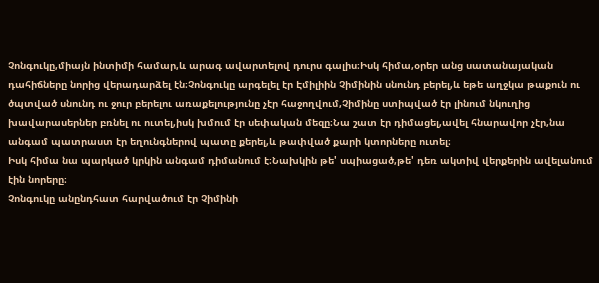Չոնգուկը,միայն ինտիմի համար,և արագ ավարտելով դուրս գալիս։Իսկ հիմա,օրեր անց սատանայական դահիճները նորից վերադարձել էն։Չոնգուկը արգելել էր Էմիլիին Չիմինին սնունդ բերել,և եթե աղջկա թաքուն ու ծպտված սնունդ ու ջուր բերելու առաքելությունը չէր հաջողվում,Չիմինը ստիպված էր լինում նկուղից խավարասերներ բռնել ու ուտել,իսկ խմում էր սեփական մեզը։Նա շատ էր դիմացել,ավել հնարավոր չէր,նա անգամ պատրաստ էր եղունգներով պատը քերել,և թափված քարի կտորները ուտել։
Իսկ հիմա նա պարկած կրկին անգամ դիմանում է։Նախկին թե' սպիացած,թե' դեռ ակտիվ վերքերին ավելանում էին նորերը։
Չոնգուկը անընդհատ հարվածում էր Չիմինի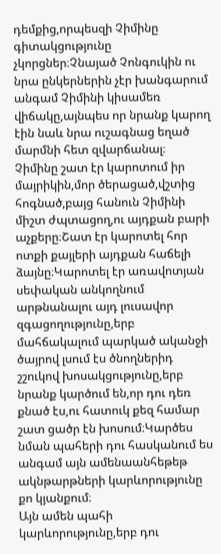դեմքից,որպեսզի Չիմինը գիտակցությունը չկորցներ։Չնայած Չոնգուկին ու նրա ընկերներին չէր խանգարում անգամ Չիմինի կիսամեռ վիճակը,այնպես որ նրանք կարող էին նաև նրա ուշագնաց եղած մարմնի հետ զվարճանալ։
Չիմինը շատ էր կարոտում իր մայրիկին,մոր ծերացած,վշտից հոգնած,բայց հանուն Չիմինի միշտ ժպտացող,ու այդքան բարի աչքերը։Շատ էր կարոտել հոր ոտքի քայլերի այդքան հաճելի ձայնը։Կարոտել էր առավոտյան սեփական անկողնում արթնանալու այդ լուսավոր զգացողությունը,երբ մահճակալում պարկած ականջի ծայրով լսում էս ծնողներիդ շշուկով խոսակցությունը,երբ նրանք կարծում են,որ դու դեռ քնած էս,ու հատուկ քեզ համար շատ ցածր էն խոսում։Կարծես նման պահերի դու հասկանում ես անգամ այն ամենաանհեթեթ ակնթարթների կարևորությունը քո կյանքում։
Այն ամեն պահի կարևորությունը,երբ դու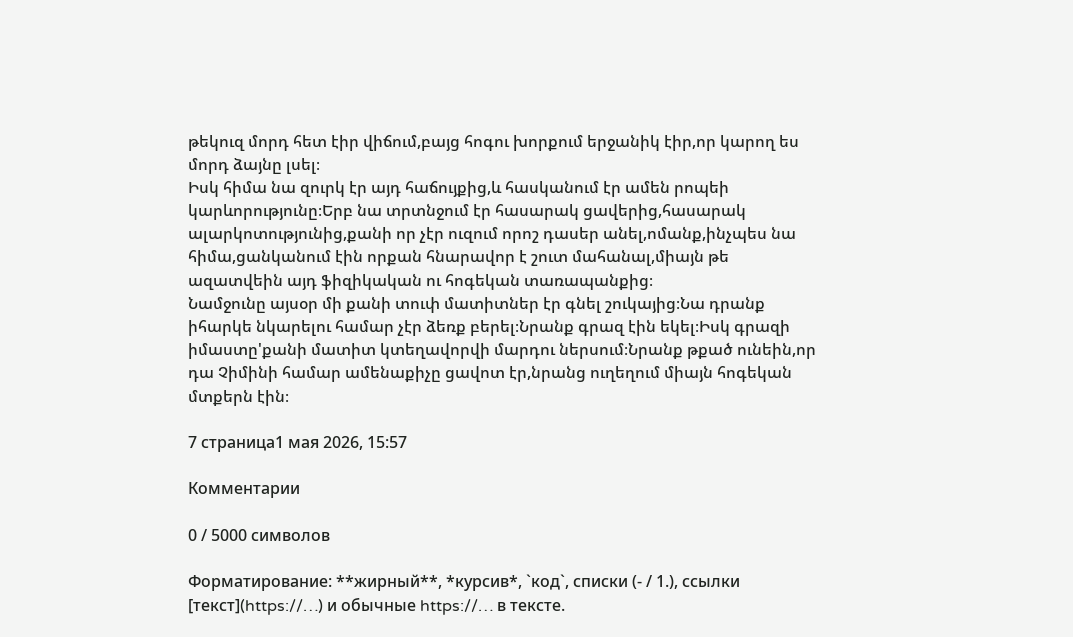թեկուզ մորդ հետ էիր վիճում,բայց հոգու խորքում երջանիկ էիր,որ կարող ես մորդ ձայնը լսել։
Իսկ հիմա նա զուրկ էր այդ հաճույքից,և հասկանում էր ամեն րոպեի կարևորությունը։Երբ նա տրտնջում էր հասարակ ցավերից,հասարակ ալարկոտությունից,քանի որ չէր ուզում որոշ դասեր անել,ոմանք,ինչպես նա հիմա,ցանկանում էին որքան հնարավոր է շուտ մահանալ,միայն թե ազատվեին այդ ֆիզիկական ու հոգեկան տառապանքից։
Նամջունը այսօր մի քանի տուփ մատիտներ էր գնել շուկայից։Նա դրանք իհարկե նկարելու համար չէր ձեռք բերել։Նրանք գրազ էին եկել։Իսկ գրազի իմաստը'քանի մատիտ կտեղավորվի մարդու ներսում։Նրանք թքած ունեին,որ դա Չիմինի համար ամենաքիչը ցավոտ էր,նրանց ուղեղում միայն հոգեկան մտքերն էին։

7 страница1 мая 2026, 15:57

Комментарии

0 / 5000 символов

Форматирование: **жирный**, *курсив*, `код`, списки (- / 1.), ссылки [текст](https://…) и обычные https://… в тексте.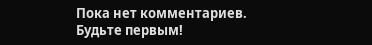Пока нет комментариев. Будьте первым!